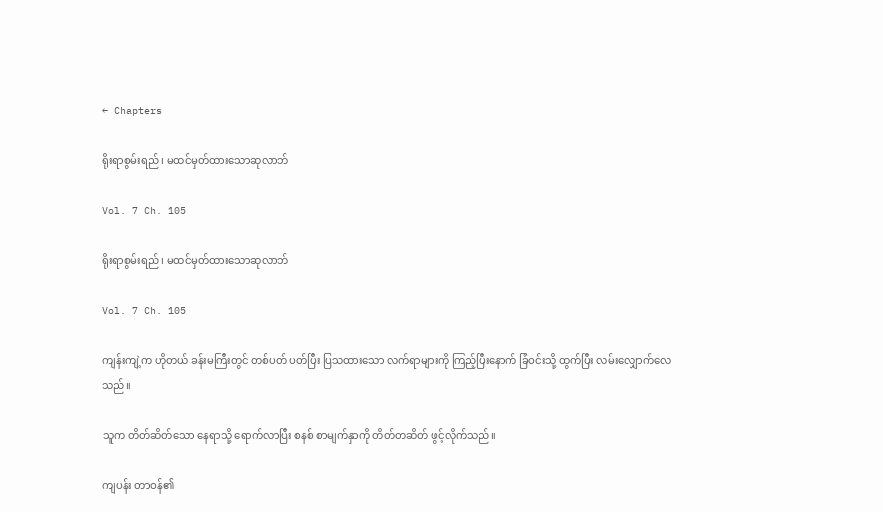← Chapters

ရိုးရာစွမ်းရည် ၊ မထင်မှတ်ထားသောဆုလာဘ်

Vol. 7 Ch. 105

ရိုးရာစွမ်းရည် ၊ မထင်မှတ်ထားသောဆုလာဘ်

Vol. 7 Ch. 105

ကျန်းကျဲ့က ဟိုတယ် ခန်းမကြီးတွင် တစ်ပတ် ပတ်ပြီး ပြသထားသော လက်ရာများကို ကြည့်ပြီးနောက် ခြံဝင်းသို့ ထွက်ပြီး လမ်းလျှောက်လေ သည်။

သူက တိတ်ဆိတ်သော နေရာသို့ ရောက်လာပြီး စနစ် စာမျက်နှာကို တိတ်တဆိတ် ဖွင့်လိုက်သည်။

ကျပန်း တာဝန်၏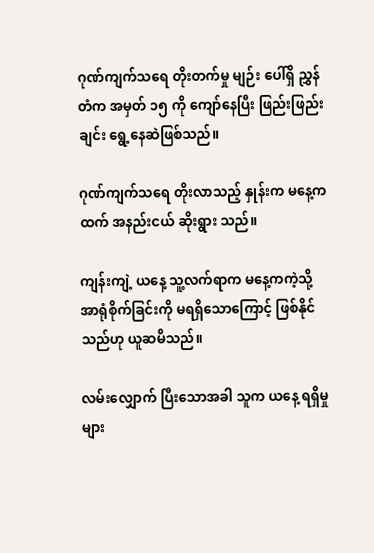ဂုဏ်ကျက်သရေ တိုးတက်မှု မျဉ်း ပေါ်ရှိ ညွှန်တံက အမှတ် ၁၅ ကို ကျော်နေပြီး ဖြည်းဖြည်းချင်း ရွေ့နေဆဲဖြစ်သည်။

ဂုဏ်ကျက်သရေ တိုးလာသည့် နှုန်းက မနေ့ကထက် အနည်းငယ် ဆိုးရွား သည်။

ကျန်းကျဲ့ ယနေ့ သူ့လက်ရာက မနေ့ကကဲ့သို့ အာရုံစိုက်ခြင်းကို မရရှိသောကြောင့် ဖြစ်နိုင်သည်ဟု ယူဆမိသည်။

လမ်းလျှောက် ပြီးသောအခါ သူက ယနေ့ ရရှိမှုများ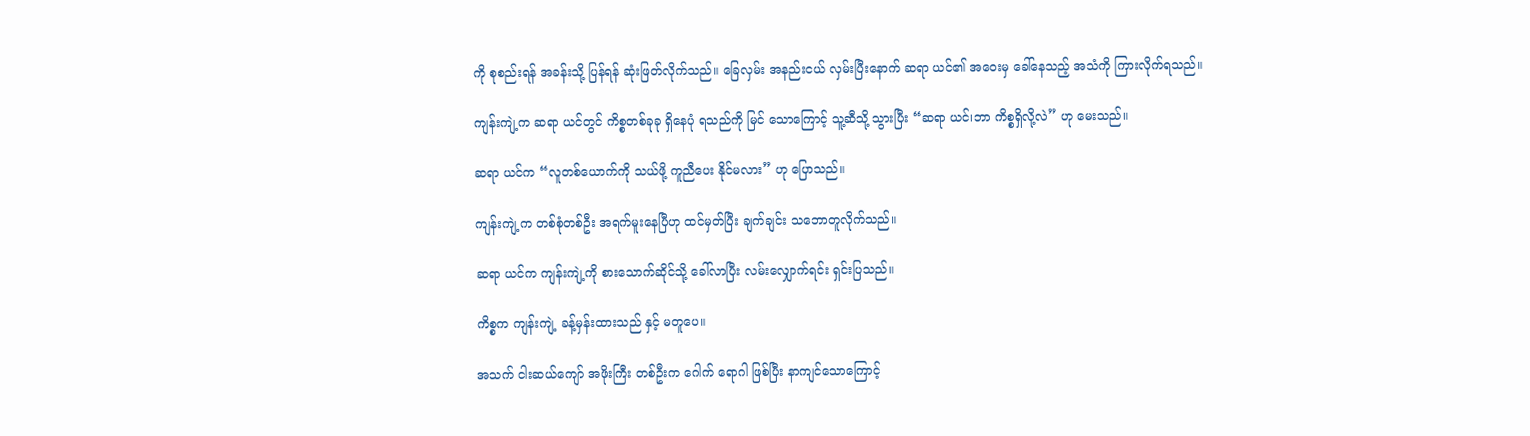ကို စုစည်းရန် အခန်းသို့ ပြန်ရန် ဆုံးဖြတ်လိုက်သည်။ ခြေလှမ်း အနည်းငယ် လှမ်းပြီးနောက် ဆရာ ယင်၏ အဝေးမှ ခေါ်နေသည့် အသံကို ကြားလိုက်ရသည်။

ကျန်းကျဲ့က ဆရာ ယင်တွင် ကိစ္စတစ်ခုခု ရှိနေပုံ ရသည်ကို မြင် သောကြောင့် သူ့ဆီသို့ သွားပြီး “ဆရာ ယင်၊ဘာ ကိစ္စရှိလို့လဲ” ဟု မေးသည်။

ဆရာ ယင်က “လူတစ်ယောက်ကို သယ်ဖို့ ကူညီပေး နိုင်မလား” ဟု ပြောသည်။

ကျန်းကျဲ့က တစ်စုံတစ်ဦး အရက်မူးနေပြီဟု ထင်မှတ်ပြီး ချက်ချင်း သဘောတူလိုက်သည်။

ဆရာ ယင်က ကျန်းကျဲ့ကို စားသောက်ဆိုင်သို့ ခေါ်လာပြီး လမ်းလျှောက်ရင်း ရှင်းပြသည်။

ကိစ္စက ကျန်းကျဲ့ ခန့်မှန်းထားသည် နှင့် မတူပေ။

အသက် ငါးဆယ်ကျော် အဖိုးကြီး တစ်ဦးက ဂေါက် ရောဂါ ဖြစ်ပြီး နာကျင်သောကြောင့်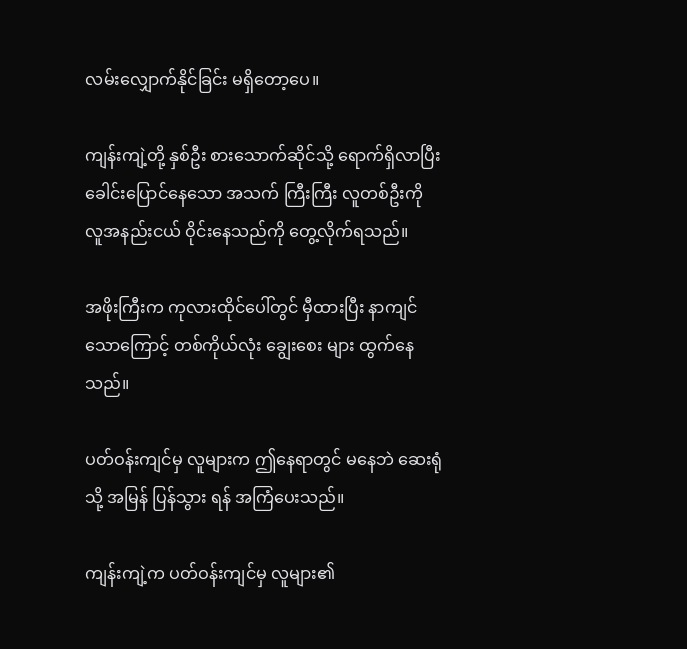လမ်းလျှောက်နိုင်ခြင်း မရှိတော့ပေ။

ကျန်းကျဲ့တို့ နှစ်ဦး စားသောက်ဆိုင်သို့ ရောက်ရှိလာပြီး ခေါင်းပြောင်နေသော အသက် ကြီးကြီး လူတစ်ဦးကို လူအနည်းငယ် ဝိုင်းနေသည်ကို တွေ့လိုက်ရသည်။

အဖိုးကြီးက ကုလားထိုင်ပေါ်တွင် မှီထားပြီး နာကျင်သောကြောင့် တစ်ကိုယ်လုံး ချွေးစေး များ ထွက်နေသည်။

ပတ်ဝန်းကျင်မှ လူများက ဤနေရာတွင် မနေဘဲ ဆေးရုံသို့ အမြန် ပြန်သွား ရန် အကြံပေးသည်။

ကျန်းကျဲ့က ပတ်ဝန်းကျင်မှ လူများ၏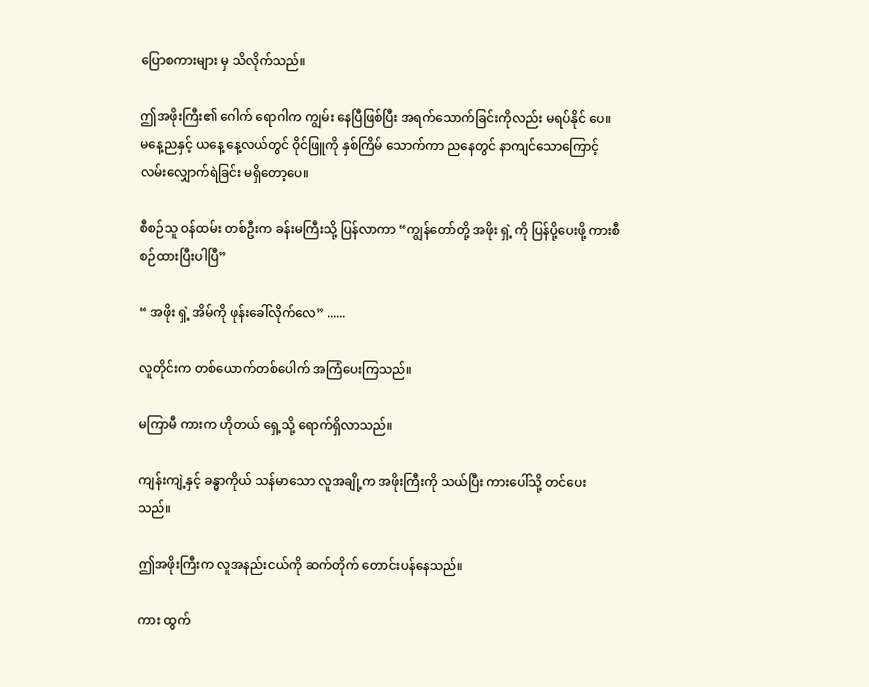ပြောစကားများ မှ သိလိုက်သည်။

ဤအဖိုးကြီး၏ ဂေါက် ရောဂါက ကျွမ်း နေပြီဖြစ်ပြီး အရက်သောက်ခြင်းကိုလည်း မရပ်နိုင် ပေ။ မနေ့ညနှင့် ယနေ့ နေ့လယ်တွင် ဝိုင်ဖြူကို နှစ်ကြိမ် သောက်ကာ ညနေတွင် နာကျင်သောကြောင့် လမ်းလျှောက်ရဲခြင်း မရှိတော့ပေ။

စီစဉ်သူ ဝန်ထမ်း တစ်ဦးက ခန်းမကြီးသို့ ပြန်လာကာ “ကျွန်တော်တို့ အဖိုး ရှဲ့ ကို ပြန်ပို့ပေးဖို့ ကားစီစဉ်ထားပြီးပါပြီ”

“ အဖိုး ရှဲ့ အိမ်ကို ဖုန်းခေါ်လိုက်လေ” ......

လူတိုင်းက တစ်ယောက်တစ်ပေါက် အကြံပေးကြသည်။

မကြာမီ ကားက ဟိုတယ် ရှေ့သို့ ရောက်ရှိလာသည်။

ကျန်းကျဲ့နှင့် ခန္ဓာကိုယ် သန်မာသော လူအချို့က အဖိုးကြီးကို သယ်ပြီး ကားပေါ်သို့ တင်ပေးသည်။

ဤအဖိုးကြီးက လူအနည်းငယ်ကို ဆက်တိုက် တောင်းပန်နေသည်။

ကား ထွက်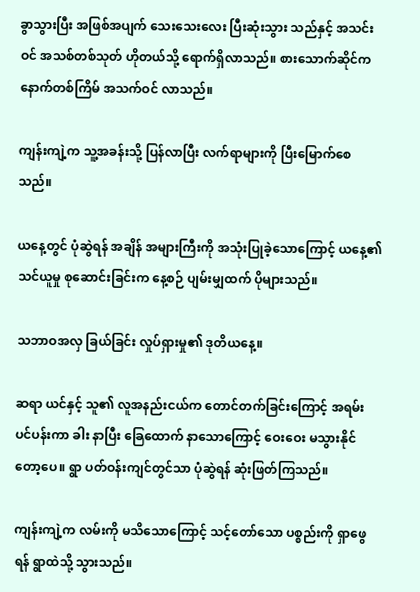ခွာသွားပြီး အဖြစ်အပျက် သေးသေးလေး ပြီးဆုံးသွား သည်နှင့် အသင်းဝင် အသစ်တစ်သုတ် ဟိုတယ်သို့ ရောက်ရှိလာသည်။ စားသောက်ဆိုင်က နောက်တစ်ကြိမ် အသက်ဝင် လာသည်။

ကျန်းကျဲ့က သူ့အခန်းသို့ ပြန်လာပြီး လက်ရာများကို ပြီးမြောက်စေ သည်။

ယနေ့တွင် ပုံဆွဲရန် အချိန် အများကြီးကို အသုံးပြုခဲ့သောကြောင့် ယနေ့၏ သင်ယူမှု စုဆောင်းခြင်းက နေ့စဉ် ပျမ်းမျှထက် ပိုများသည်။

သဘာဝအလှ ခြယ်ခြင်း လှုပ်ရှားမှု၏ ဒုတိယနေ့။

ဆရာ ယင်နှင့် သူ၏ လူအနည်းငယ်က တောင်တက်ခြင်းကြောင့် အရမ်း ပင်ပန်းကာ ခါး နာပြီး ခြေထောက် နာသောကြောင့် ဝေးဝေး မသွားနိုင်တော့ပေ။ ရွာ ပတ်ဝန်းကျင်တွင်သာ ပုံဆွဲရန် ဆုံးဖြတ်ကြသည်။

ကျန်းကျဲ့က လမ်းကို မသိသောကြောင့် သင့်တော်သော ပစ္စည်းကို ရှာဖွေရန် ရွာထဲသို့ သွားသည်။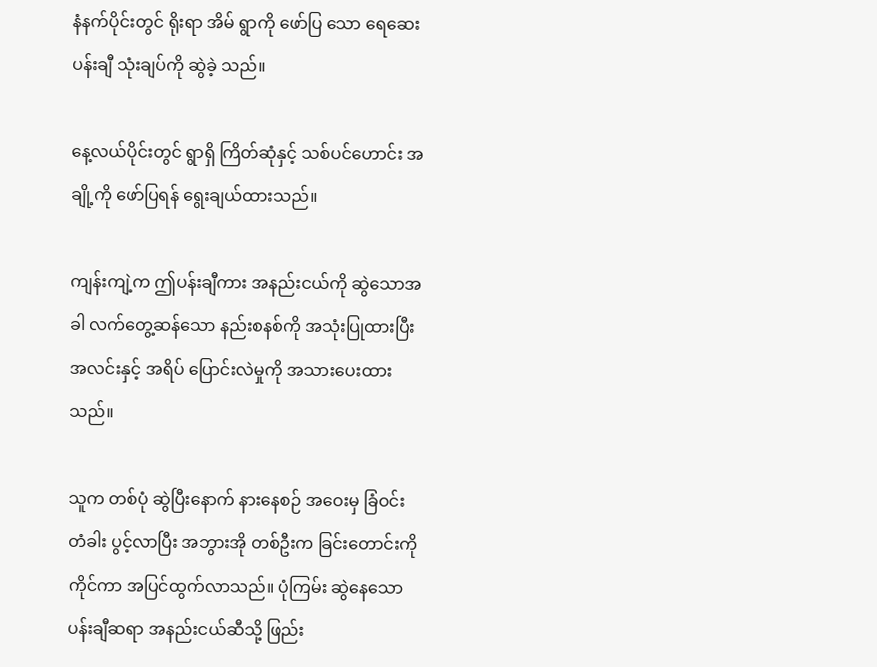နံနက်ပိုင်းတွင် ရိုးရာ အိမ် ရွာကို ဖော်ပြ သော ရေဆေးပန်းချီ သုံးချပ်ကို ဆွဲခဲ့ သည်။

နေ့လယ်ပိုင်းတွင် ရွာရှိ ကြိတ်ဆုံနှင့် သစ်ပင်ဟောင်း အချို့ကို ဖော်ပြရန် ရွေးချယ်ထားသည်။

ကျန်းကျဲ့က ဤပန်းချီကား အနည်းငယ်ကို ဆွဲသောအခါ လက်တွေ့ဆန်သော နည်းစနစ်ကို အသုံးပြုထားပြီး အလင်းနှင့် အရိပ် ပြောင်းလဲမှုကို အသားပေးထားသည်။

သူက တစ်ပုံ ဆွဲပြီးနောက် နားနေစဉ် အဝေးမှ ခြံဝင်း တံခါး ပွင့်လာပြီး အဘွားအို တစ်ဦးက ခြင်းတောင်းကို ကိုင်ကာ အပြင်ထွက်လာသည်။ ပုံကြမ်း ဆွဲနေသော ပန်းချီဆရာ အနည်းငယ်ဆီသို့ ဖြည်း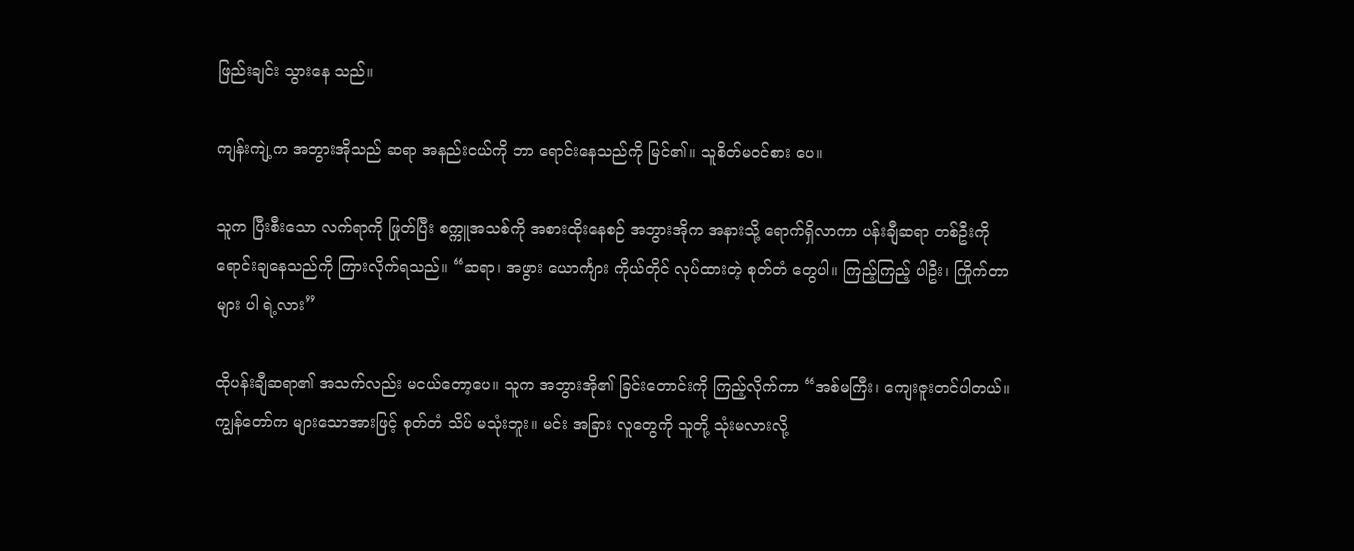ဖြည်းချင်း သွားနေ သည်။

ကျန်းကျဲ့က အဘွားအိုသည် ဆရာ အနည်းငယ်ကို ဘာ ရောင်းနေသည်ကို မြင်၏။ သူစိတ်မဝင်စား ပေ။

သူက ပြီးစီးသော လက်ရာကို ဖြုတ်ပြီး စက္ကူအသစ်ကို အစားထိုးနေစဉ် အဘွားအိုက အနားသို့ ရောက်ရှိလာကာ ပန်းချီဆရာ တစ်ဦးကို ရောင်းချနေသည်ကို ကြားလိုက်ရသည်။ “ဆရာ၊ အဖွား ယောင်္ကျား ကိုယ်တိုင် လုပ်ထားတဲ့ စုတ်တံ တွေပါ။ ကြည့်ကြည့် ပါဦး၊ ကြိုက်တာများ ပါ ရဲ့လား”

ထိုပန်းချီဆရာ၏ အသက်လည်း မငယ်တော့ပေ။ သူက အဘွားအို၏ ခြင်းတောင်းကို ကြည့်လိုက်ကာ “အစ်မကြီး၊ ကျေးဇူးတင်ပါတယ်။ ကျွန်တော်က များသောအားဖြင့် စုတ်တံ သိပ် မသုံးဘူး။ မင်း အခြား လူတွေကို သူတို့ သုံးမလားလို့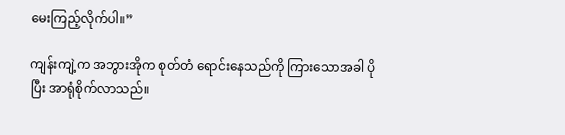မေးကြည့်လိုက်ပါ။”

ကျန်းကျဲ့က အဘွားအိုက စုတ်တံ ရောင်းနေသည်ကို ကြားသောအခါ ပိုပြီး အာရုံစိုက်လာသည်။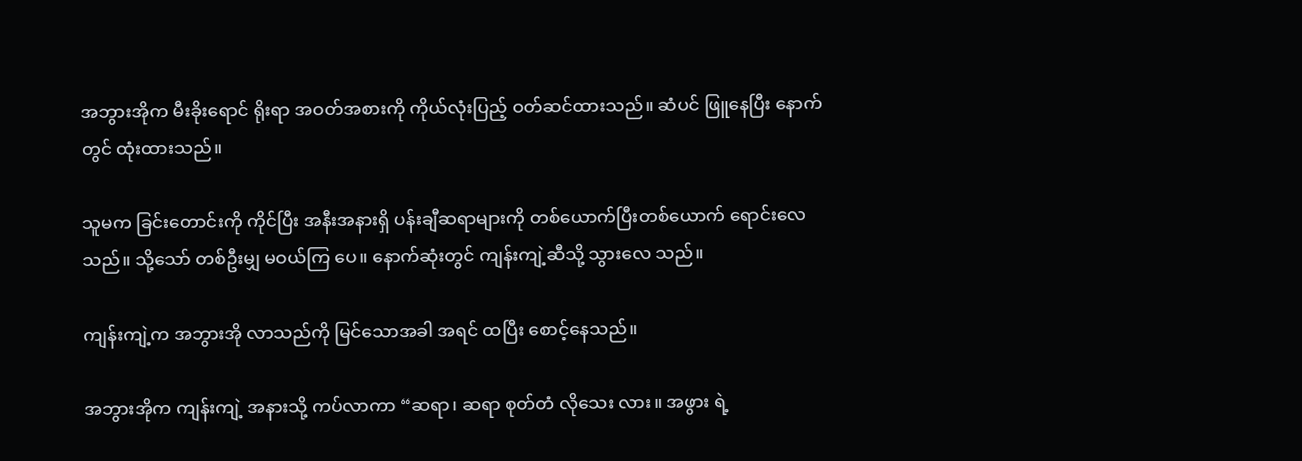အဘွားအိုက မီးခိုးရောင် ရိုးရာ အဝတ်အစားကို ကိုယ်လုံးပြည့် ဝတ်ဆင်ထားသည်။ ဆံပင် ဖြူနေပြီး နောက်တွင် ထုံးထားသည်။

သူမက ခြင်းတောင်းကို ကိုင်ပြီး အနီးအနားရှိ ပန်းချီဆရာများကို တစ်ယောက်ပြီးတစ်ယောက် ရောင်းလေ သည်။ သို့သော် တစ်ဦးမျှ မဝယ်ကြ ပေ။ နောက်ဆုံးတွင် ကျန်းကျဲ့ဆီသို့ သွားလေ သည်။

ကျန်းကျဲ့က အဘွားအို လာသည်ကို မြင်သောအခါ အရင် ထပြီး စောင့်နေသည်။

အဘွားအိုက ကျန်းကျဲ့ အနားသို့ ကပ်လာကာ “ဆရာ၊ ဆရာ စုတ်တံ လိုသေး လား။ အဖွား ရဲ့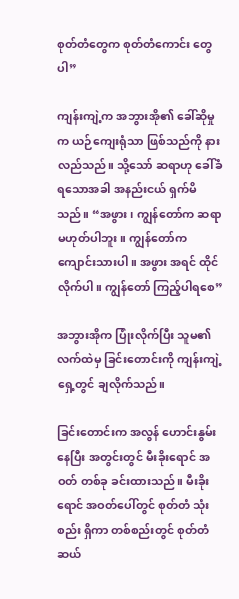စုတ်တံတွေက စုတ်တံကောင်း တွေပါ”

ကျန်းကျဲ့က အဘွားအို၏ ခေါ်ဆိုမှုက ယဉ်ကျေးရုံသာ ဖြစ်သည်ကို နားလည်သည်။ သို့သော် ဆရာဟု ခေါ်ခံရသောအခါ အနည်းငယ် ရှက်မိသည်။ “အဖွား၊ ကျွန်တော်က ဆရာ မဟုတ်ပါဘူး။ ကျွန်တော်က ကျောင်းသားပါ။ အဖွား အရင် ထိုင်လိုက်ပါ။ ကျွန်တော် ကြည့်ပါရစေ”

အဘွားအိုက ပြုံးလိုက်ပြီး သူမ၏ လက်ထဲမှ ခြင်းတောင်းကို ကျန်းကျဲ့ ရှေ့တွင် ချလိုက်သည်။

ခြင်းတောင်းက အလွန် ဟောင်းနွမ်းနေပြီး အတွင်းတွင် မီးခိုးရောင် အဝတ် တစ်ခု ခင်းထားသည်။ မီးခိုးရောင် အဝတ်ပေါ်တွင် စုတ်တံ သုံးစည်း ရှိကာ တစ်စည်းတွင် စုတ်တံ ဆယ်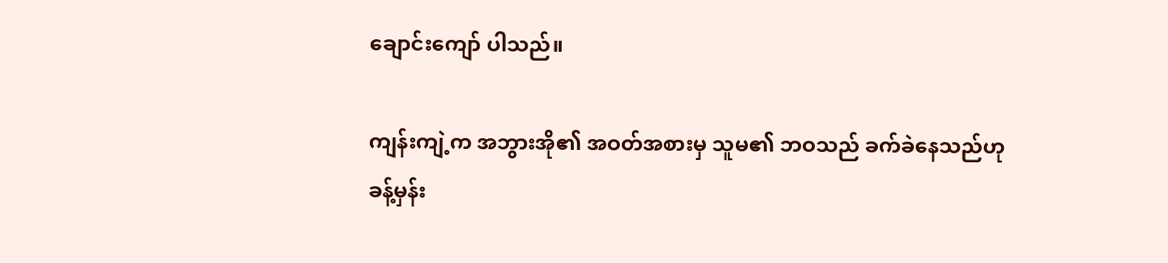ချောင်းကျော် ပါသည်။

ကျန်းကျဲ့က အဘွားအို၏ အဝတ်အစားမှ သူမ၏ ဘဝသည် ခက်ခဲနေသည်ဟု ခန့်မှန်း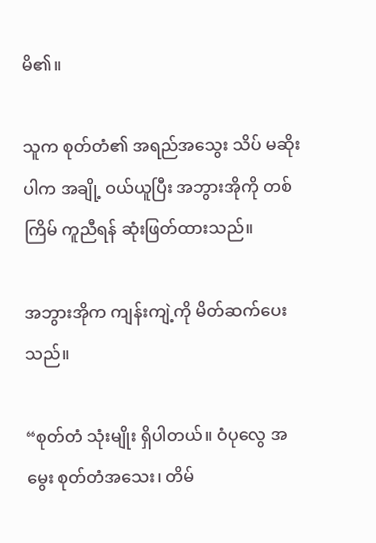မိ၏။

သူက စုတ်တံ၏ အရည်အသွေး သိပ် မဆိုးပါက အချို့ ဝယ်ယူပြီး အဘွားအိုကို တစ်ကြိမ် ကူညီရန် ဆုံးဖြတ်ထားသည်။

အဘွားအိုက ကျန်းကျဲ့ကို မိတ်ဆက်ပေးသည်။

“စုတ်တံ သုံးမျိုး ရှိပါတယ်။ ဝံပုလွေ အမွေး စုတ်တံအသေး၊ တိမ်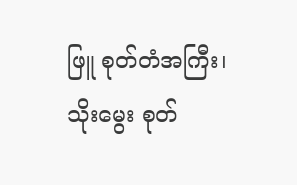ဖြူ စုတ်တံအကြီး၊ သိုးမွေး စုတ်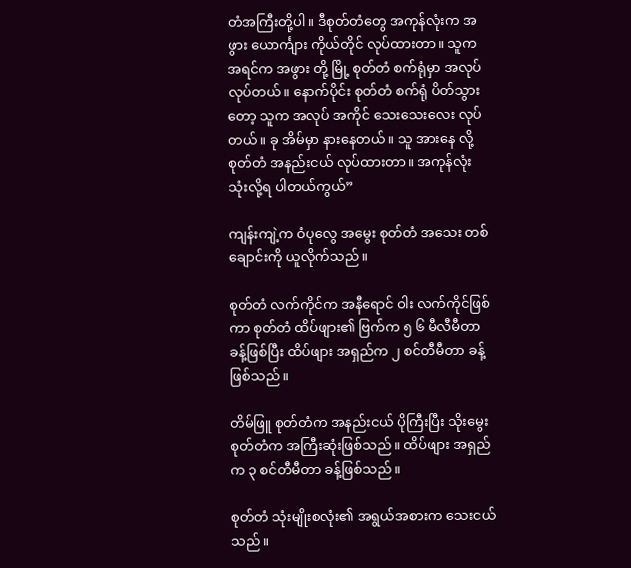တံအကြီးတို့ပါ။ ဒီစုတ်တံတွေ အကုန်လုံးက အဖွား ယောင်္ကျား ကိုယ်တိုင် လုပ်ထားတာ။ သူက အရင်က အဖွား တို့ မြို့ စုတ်တံ စက်ရုံမှာ အလုပ်လုပ်တယ်။ နောက်ပိုင်း စုတ်တံ စက်ရုံ ပိတ်သွားတော့ သူက အလုပ် အကိုင် သေးသေးလေး လုပ်တယ်။ ခု အိမ်မှာ နားနေတယ်။ သူ အားနေ လို့ စုတ်တံ အနည်းငယ် လုပ်ထားတာ။ အကုန်လုံး သုံးလို့ရ ပါတယ်ကွယ်”

ကျန်းကျဲ့က ဝံပုလွေ အမွေး စုတ်တံ အသေး တစ်ချောင်းကို ယူလိုက်သည်။

စုတ်တံ လက်ကိုင်က အနီရောင် ဝါး လက်ကိုင်ဖြစ်ကာ စုတ်တံ ထိပ်ဖျား၏ ဗြက်က ၅ ၆ မီလီမီတာ ခန့်ဖြစ်ပြီး ထိပ်ဖျား အရှည်က ၂ စင်တီမီတာ ခန့်ဖြစ်သည်။

တိမ်ဖြူ စုတ်တံက အနည်းငယ် ပိုကြီးပြီး သိုးမွေး စုတ်တံက အကြီးဆုံးဖြစ်သည်။ ထိပ်ဖျား အရှည်က ၃ စင်တီမီတာ ခန့်ဖြစ်သည်။

စုတ်တံ သုံးမျိုးစလုံး၏ အရွယ်အစားက သေးငယ်သည်။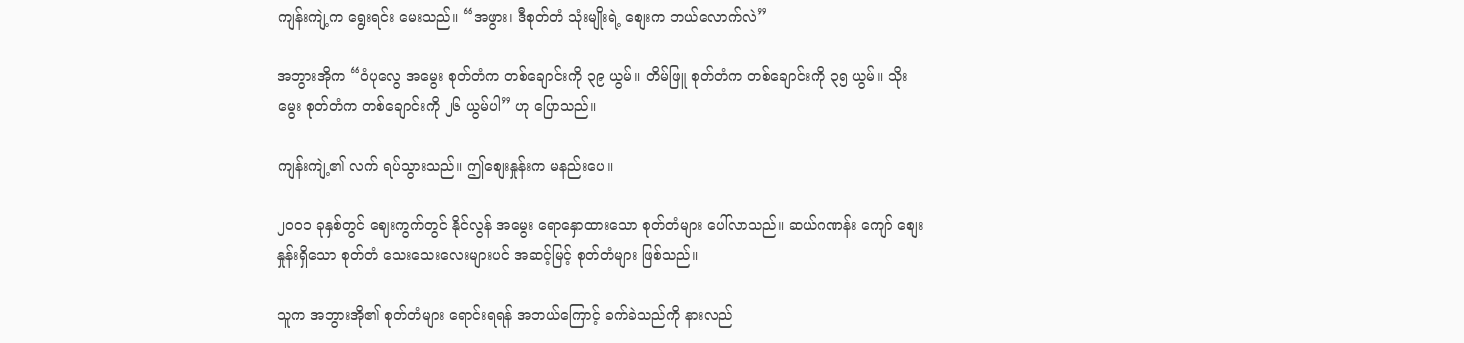ကျန်းကျဲ့က ရွေးရင်း မေးသည်။ “အဖွား၊ ဒီစုတ်တံ သုံးမျိုးရဲ့ စျေးက ဘယ်လောက်လဲ”

အဘွားအိုက “ဝံပုလွေ အမွေး စုတ်တံက တစ်ချောင်းကို ၃၉ ယွမ်။ တိမ်ဖြူ စုတ်တံက တစ်ချောင်းကို ၃၅ ယွမ်။ သိုးမွေး စုတ်တံက တစ်ချောင်းကို ၂၆ ယွမ်ပါ” ဟု ပြောသည်။

ကျန်းကျဲ့၏ လက် ရပ်သွားသည်။ ဤစျေးနှုန်းက မနည်းပေ။

၂၀၀၁ ခုနှစ်တွင် ဈေးကွက်တွင် နိုင်လွန် အမွေး ရောနှောထားသော စုတ်တံများ ပေါ်လာသည်။ ဆယ်ဂဏန်း ကျော် စျေးနှုန်းရှိသော စုတ်တံ သေးသေးလေးများပင် အဆင့်မြင့် စုတ်တံများ ဖြစ်သည်။

သူက အဘွားအို၏ စုတ်တံများ ရောင်းရရန် အဘယ်ကြောင့် ခက်ခဲသည်ကို နားလည်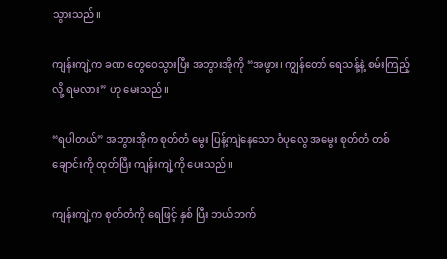သွားသည်။

ကျန်းကျဲ့က ခဏ တွေဝေသွားပြီး အဘွားအိုကို “အဖွား၊ ကျွန်တော် ရေသန့်နဲ့ စမ်းကြည့်လို့ ရမလား” ဟု မေးသည်။

“ရပါတယ်” အဘွားအိုက စုတ်တံ မွေး ပြန့်ကျဲနေသော ဝံပုလွေ အမွေး စုတ်တံ တစ်ချောင်းကို ထုတ်ပြီး ကျန်းကျဲ့ကို ပေးသည်။

ကျန်းကျဲ့က စုတ်တံကို ရေဖြင့် နှစ် ပြီး ဘယ်ဘက်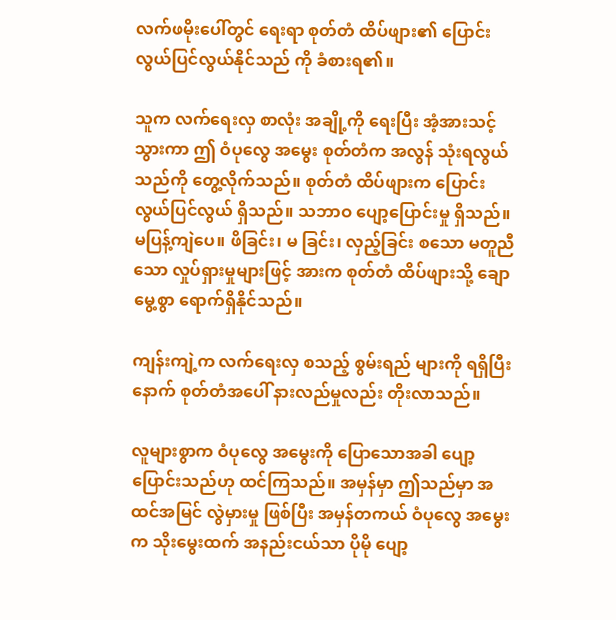လက်ဖမိုးပေါ်တွင် ရေးရာ စုတ်တံ ထိပ်ဖျား၏ ပြောင်းလွယ်ပြင်လွယ်နိုင်သည် ကို ခံစားရ၏။

သူက လက်ရေးလှ စာလုံး အချို့ကို ရေးပြီး အံ့အားသင့်သွားကာ ဤ ဝံပုလွေ အမွေး စုတ်တံက အလွန် သုံးရလွယ် သည်ကို တွေ့လိုက်သည်။ စုတ်တံ ထိပ်ဖျားက ပြောင်းလွယ်ပြင်လွယ် ရှိသည်။ သဘာဝ ပျော့ပြောင်းမှု ရှိသည်။ မပြန့်ကျဲပေ။ ဖိခြင်း၊ မ ခြင်း၊ လှည့်ခြင်း စသော မတူညီသော လှုပ်ရှားမှုများဖြင့် အားက စုတ်တံ ထိပ်ဖျားသို့ ချောမွေ့စွာ ရောက်ရှိနိုင်သည်။

ကျန်းကျဲ့က လက်ရေးလှ စသည့် စွမ်းရည် များကို ရရှိပြီးနောက် စုတ်တံအပေါ် နားလည်မှုလည်း တိုးလာသည်။

လူများစွာက ဝံပုလွေ အမွေးကို ပြောသောအခါ ပျော့ပြောင်းသည်ဟု ထင်ကြသည်။ အမှန်မှာ ဤသည်မှာ အထင်အမြင် လွဲမှားမှု ဖြစ်ပြီး အမှန်တကယ် ဝံပုလွေ အမွေးက သိုးမွေးထက် အနည်းငယ်သာ ပိုမို ပျော့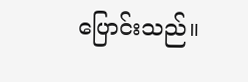ပြောင်းသည်။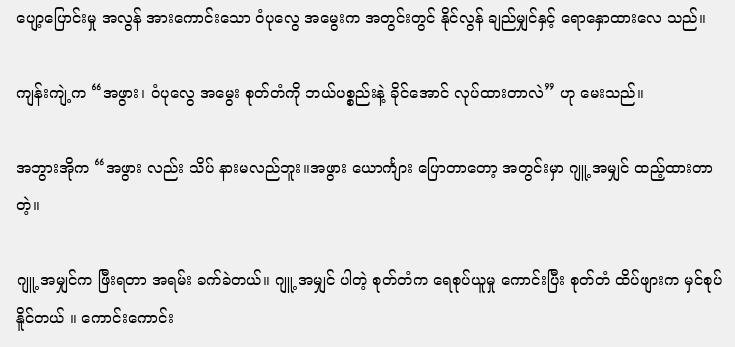ပျော့ပြောင်းမှု အလွန် အားကောင်းသော ဝံပုလွေ အမွေးက အတွင်းတွင် နိုင်လွန် ချည်မျှင်နှင့် ရောနှောထားလေ သည်။

ကျန်းကျဲ့က “အဖွား၊ ဝံပုလွေ အမွေး စုတ်တံကို ဘယ်ပစ္စည်းနဲ့ ခိုင်အောင် လုပ်ထားတာလဲ” ဟု မေးသည်။

အဘွားအိုက “အဖွား လည်း သိပ် နားမလည်ဘူး။အဖွား ယောင်္ကျား ပြောတာတော့ အတွင်းမှာ ဂျူ့ အမျှင် ထည့်ထားတာတဲ့။

ဂျူ့ အမျှင်က ဖြီးရတာ အရမ်း ခက်ခဲတယ်။ ဂျူ့ အမျှင် ပါတဲ့ စုတ်တံက ရေစုပ်ယူမှု ကောင်းပြီး စုတ်တံ ထိပ်ဖျားက မှင်စုပ်နိူင်တယ် ။ ကောင်းကောင်း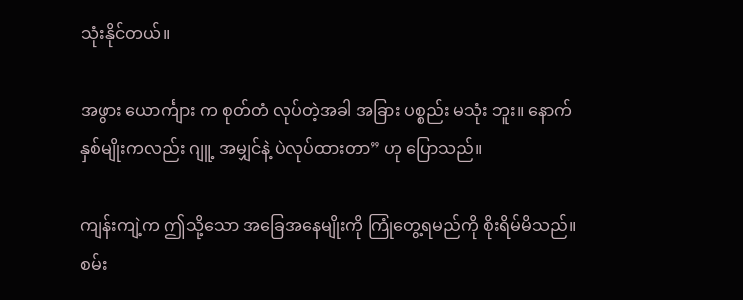သုံးနိုင်တယ်။

အဖွား ယောင်္ကျား က စုတ်တံ လုပ်တဲ့အခါ အခြား ပစ္စည်း မသုံး ဘူး။ နောက် နှစ်မျိုးကလည်း ဂျူ့ အမျှင်နဲ့ ပဲလုပ်ထားတာ” ဟု ပြောသည်။

ကျန်းကျဲ့က ဤသို့သော အခြေအနေမျိုးကို ကြုံတွေ့ရမည်ကို စိုးရိမ်မိသည်။ စမ်း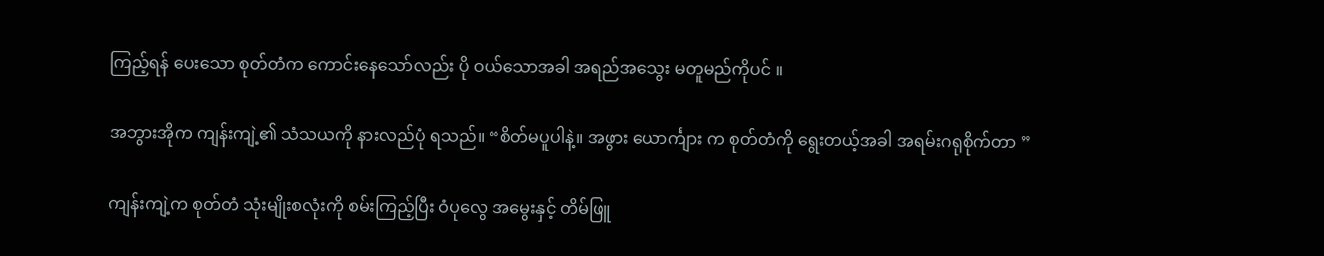ကြည့်ရန် ပေးသော စုတ်တံက ကောင်းနေသော်လည်း ပို ဝယ်သောအခါ အရည်အသွေး မတူမည်ကိုပင် ။

အဘွားအိုက ကျန်းကျဲ့၏ သံသယကို နားလည်ပုံ ရသည်။ “စိတ်မပူပါနဲ့။ အဖွား ယောင်္ကျား က စုတ်တံကို ရွေးတယ့်အခါ အရမ်းဂရုစိုက်တာ ”

ကျန်းကျဲ့က စုတ်တံ သုံးမျိုးစလုံးကို စမ်းကြည့်ပြီး ဝံပုလွေ အမွေးနှင့် တိမ်ဖြူ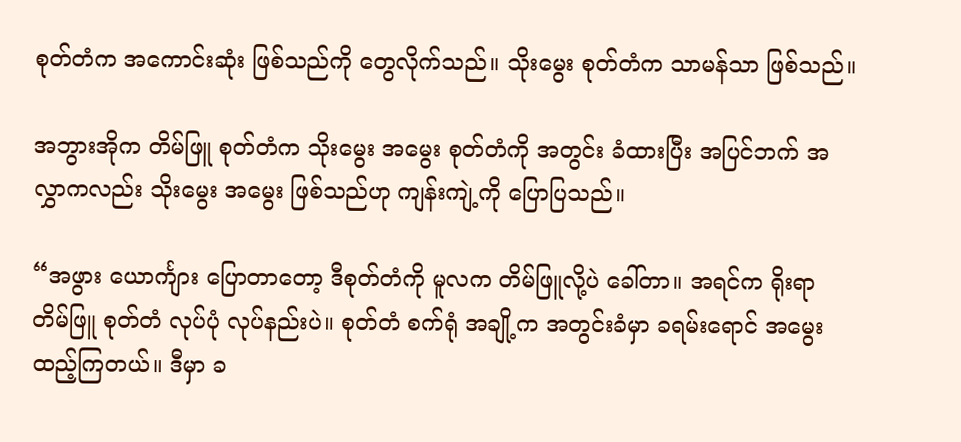စုတ်တံက အကောင်းဆုံး ဖြစ်သည်ကို တွေလိုက်သည်။ သိုးမွေး စုတ်တံက သာမန်သာ ဖြစ်သည်။

အဘွားအိုက တိမ်ဖြူ စုတ်တံက သိုးမွေး အမွေး စုတ်တံကို အတွင်း ခံထားပြီး အပြင်ဘက် အလွှာကလည်း သိုးမွေး အမွေး ဖြစ်သည်ဟု ကျန်းကျဲ့ကို ပြောပြသည်။

“အဖွား ယောင်္ကျား ပြောတာတော့ ဒီစုတ်တံကို မူလက တိမ်ဖြူလို့ပဲ ခေါ်တာ။ အရင်က ရိုးရာ တိမ်ဖြူ စုတ်တံ လုပ်ပုံ လုပ်နည်းပဲ။ စုတ်တံ စက်ရုံ အချို့က အတွင်းခံမှာ ခရမ်းရောင် အမွေး ထည့်ကြတယ်။ ဒီမှာ ခ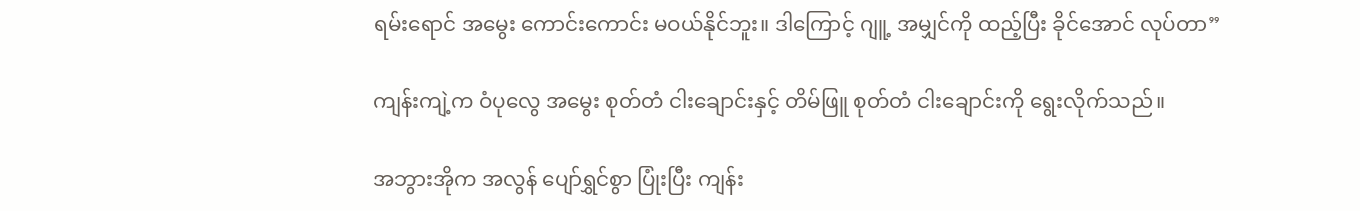ရမ်းရောင် အမွေး ကောင်းကောင်း မဝယ်နိုင်ဘူး။ ဒါကြောင့် ဂျူ့ အမျှင်ကို ထည့်ပြီး ခိုင်အောင် လုပ်တာ”

ကျန်းကျဲ့က ဝံပုလွေ အမွေး စုတ်တံ ငါးချောင်းနှင့် တိမ်ဖြူ စုတ်တံ ငါးချောင်းကို ရွေးလိုက်သည်။

အဘွားအိုက အလွန် ပျော်ရွှင်စွာ ပြုံးပြီး ကျန်း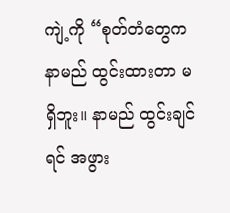ကျဲ့ကို “စုတ်တံတွေက နာမည် ထွင်းထားတာ မရှိဘူး။ နာမည် ထွင်းချင်ရင် အဖွား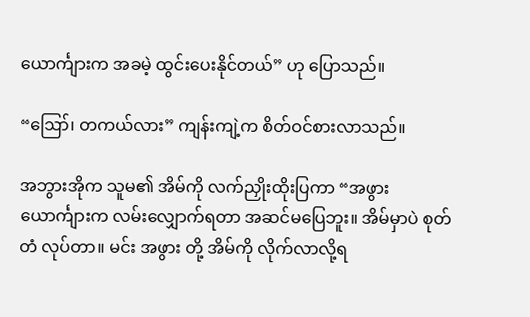ယောင်္ကျားက အခမဲ့ ထွင်းပေးနိုင်တယ်” ဟု ပြောသည်။

“ဪ၊ တကယ်လား” ကျန်းကျဲ့က စိတ်ဝင်စားလာသည်။

အဘွားအိုက သူမ၏ အိမ်ကို လက်ညှိုးထိုးပြကာ “အဖွား ယောင်္ကျားက လမ်းလျှောက်ရတာ အဆင်မပြေဘူး။ အိမ်မှာပဲ စုတ်တံ လုပ်တာ။ မင်း အဖွား တို့ အိမ်ကို လိုက်လာလို့ရ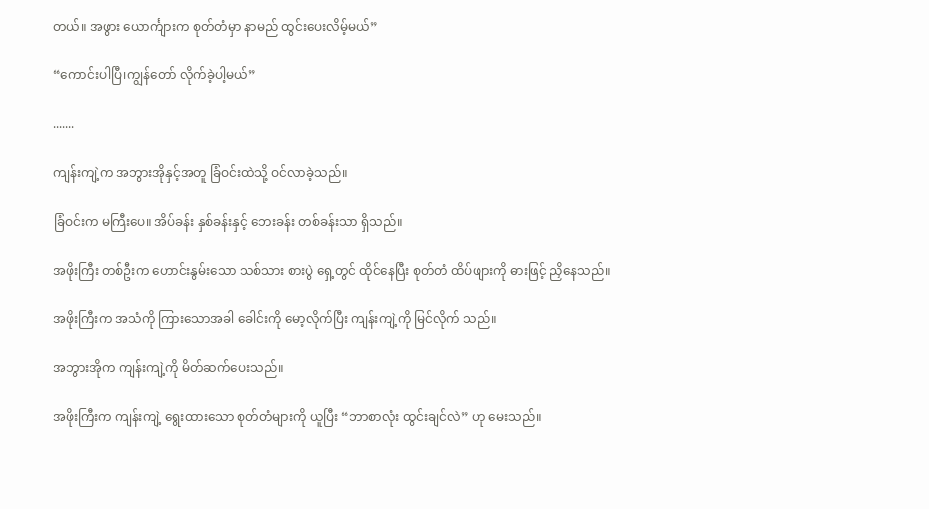တယ်။ အဖွား ယောင်္ကျားက စုတ်တံမှာ နာမည် ထွင်းပေးလိမ့်မယ်”

“ကောင်းပါပြီ၊ကျွန်တော် လိုက်ခဲ့ပါ့မယ်”

.......

ကျန်းကျဲ့က အဘွားအိုနှင့်အတူ ခြံဝင်းထဲသို့ ဝင်လာခဲ့သည်။

ခြံဝင်းက မကြီးပေ။ အိပ်ခန်း နှစ်ခန်းနှင့် ဘေးခန်း တစ်ခန်းသာ ရှိသည်။

အဖိုးကြီး တစ်ဦးက ဟောင်းနွမ်းသော သစ်သား စားပွဲ ရှေ့တွင် ထိုင်နေပြီး စုတ်တံ ထိပ်ဖျားကို ဓားဖြင့် ညှိနေသည်။

အဖိုးကြီးက အသံကို ကြားသောအခါ ခေါင်းကို မော့လိုက်ပြီး ကျန်းကျဲ့ကို မြင်လိုက် သည်။

အဘွားအိုက ကျန်းကျဲ့ကို မိတ်ဆက်ပေးသည်။

အဖိုးကြီးက ကျန်းကျဲ့ ရွေးထားသော စုတ်တံများကို ယူပြီး “ဘာစာလုံး ထွင်းချင်လဲ” ဟု မေးသည်။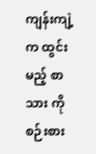ကျန်းကျဲ့က ထွင်းမည့် စာသား ကို စဉ်းစား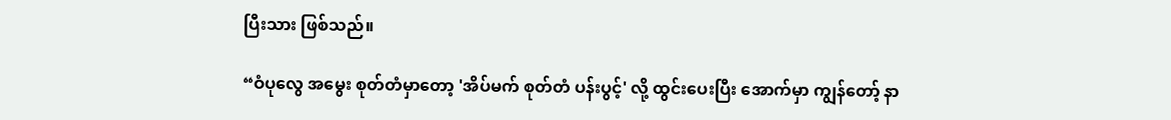ပြီးသား ဖြစ်သည်။

“ဝံပုလွေ အမွေး စုတ်တံမှာတော့ 'အိပ်မက် စုတ်တံ ပန်းပွင့်' လို့ ထွင်းပေးပြီး အောက်မှာ ကျွန်တော့် နာ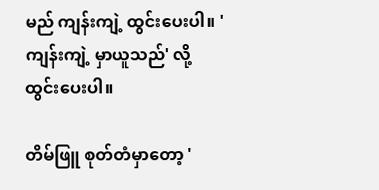မည် ကျန်းကျဲ့ ထွင်းပေးပါ။ 'ကျန်းကျဲ့ မှာယူသည်' လို့ ထွင်းပေးပါ။

တိမ်ဖြူ စုတ်တံမှာတော့ '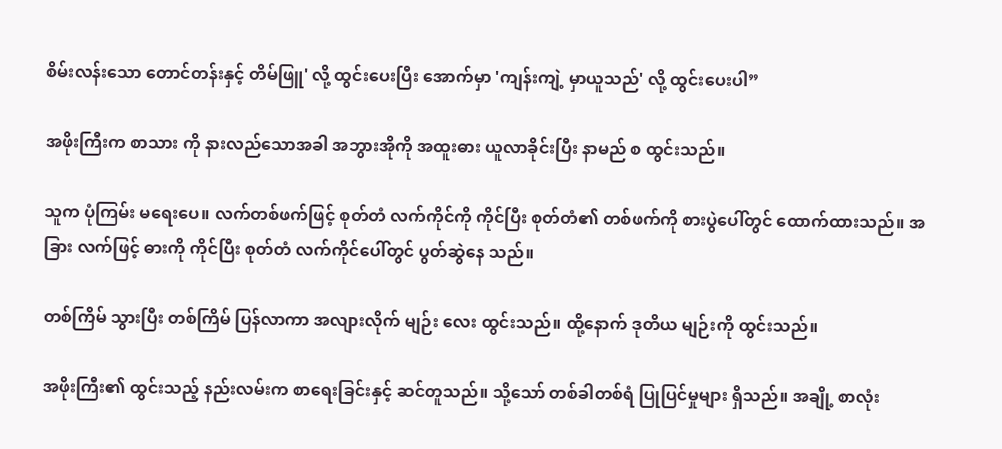စိမ်းလန်းသော တောင်တန်းနှင့် တိမ်ဖြူ' လို့ ထွင်းပေးပြီး အောက်မှာ 'ကျန်းကျဲ့ မှာယူသည်' လို့ ထွင်းပေးပါ”

အဖိုးကြီးက စာသား ကို နားလည်သောအခါ အဘွားအိုကို အထူးဓား ယူလာခိုင်းပြီး နာမည် စ ထွင်းသည်။

သူက ပုံကြမ်း မရေးပေ။ လက်တစ်ဖက်ဖြင့် စုတ်တံ လက်ကိုင်ကို ကိုင်ပြီး စုတ်တံ၏ တစ်ဖက်ကို စားပွဲပေါ်တွင် ထောက်ထားသည်။ အခြား လက်ဖြင့် ဓားကို ကိုင်ပြီး စုတ်တံ လက်ကိုင်ပေါ်တွင် ပွတ်ဆွဲနေ သည်။

တစ်ကြိမ် သွားပြီး တစ်ကြိမ် ပြန်လာကာ အလျားလိုက် မျဉ်း လေး ထွင်းသည်။ ထို့နောက် ဒုတိယ မျဉ်းကို ထွင်းသည်။

အဖိုးကြီး၏ ထွင်းသည့် နည်းလမ်းက စာရေးခြင်းနှင့် ဆင်တူသည်။ သို့သော် တစ်ခါတစ်ရံ ပြုပြင်မှုများ ရှိသည်။ အချို့ စာလုံး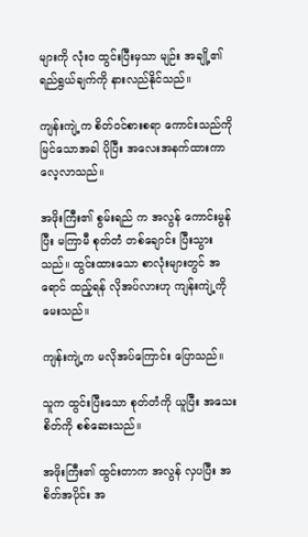များကို လုံးဝ ထွင်းပြီးမှသာ မျဉ်း အချို့၏ ရည်ရွယ်ချက်ကို နားလည်နိုင်သည်။

ကျန်းကျဲ့က စိတ်ဝင်စားစရာ ကောင်းသည်ကို မြင်သောအခါ ပိုပြီး အလေးအနက်ထားကာ လေ့လာသည်။

အဖိုးကြီး၏ စွမ်းရည် က အလွန် ကောင်းမွန်ပြီး မကြာမီ စုတ်တံ တစ်ချောင်း ပြီးသွားသည်။ ထွင်းထားသော စာလုံးများတွင် အရောင် ထည့်ရန် လိုအပ်လားဟု ကျန်းကျဲ့ကို မေးသည်။

ကျန်းကျဲ့က မလိုအပ်ကြောင်း ပြောသည်။

သူက ထွင်းပြီးသော စုတ်တံကို ယူပြီး အသေးစိတ်ကို စစ်ဆေးသည်။

အဖိုးကြီး၏ ထွင်းတာက အလွန် လှပပြီး အစိတ်အပိုင်း အ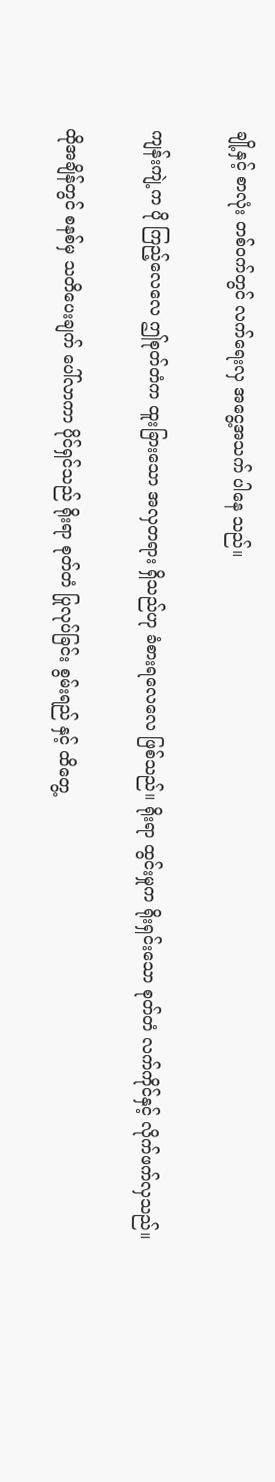ချို့နှင့် စာလုံး တစ်ဝက်တွင် လက်ရေးလှ အငွေ့အသက် ပါနေ သည်။

ကျန်းကျဲ့က ပို ကြည့်လေလေ ဤစုတ်တံက ထူးခြားသော အလှတရား ရှိသည်ဟု ခံစားရလေလေ ဖြစ်သည်။ ရိုးရာ ထွင်းမှုက ရိုးရှင်းသော စုတ်တံ လက်ကိုင်နှင့် လိုက်ဖက်လှသည်။

ထိုအချိန်တွင် စနစ်မှ သတိပေးချက် ပေါ်လာကာ ပိုင်ရှင်သည် ရိုးရာ စုတ်တံ ပြုလုပ်ခြင်း စွမ်းရည် နှင့် ထိတွေ့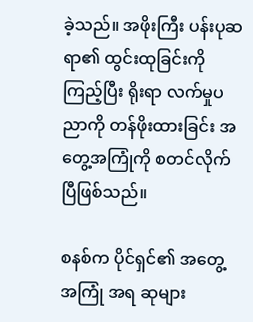ခဲ့သည်။ အဖိုးကြီး ပန်းပုဆရာ၏ ထွင်းထုခြင်းကို ကြည့်ပြီး ရိုးရာ လက်မှုပညာကို တန်ဖိုးထားခြင်း အတွေ့အကြုံကို စတင်လိုက်ပြီဖြစ်သည်။

စနစ်က ပိုင်ရှင်၏ အတွေ့အကြုံ အရ ဆုများ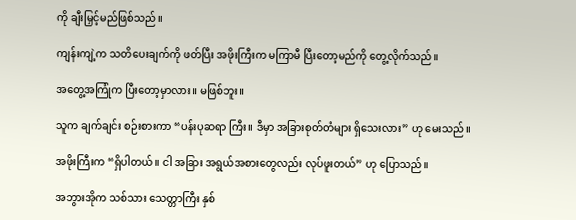ကို ချီးမြှင့်မည်ဖြစ်သည်။

ကျန်းကျဲ့က သတိပေးချက်ကို ဖတ်ပြီး အဖိုးကြီးက မကြာမီ ပြီးတော့မည်ကို တွေ့လိုက်သည်။

အတွေ့အကြုံက ပြီးတော့မှာလား။ မဖြစ်ဘူး။

သူက ချက်ချင်း စဉ်းစားကာ “ပန်းပုဆရာ ကြီး။ ဒီမှာ အခြားစုတ်တံများ ရှိသေးလား” ဟု မေးသည်။

အဖိုးကြီးက “ရှိပါတယ်။ ငါ အခြား အရွယ်အစားတွေလည်း လုပ်ဖူးတယ်” ဟု ပြောသည်။

အဘွားအိုက သစ်သား သေတ္တာကြီး နှစ်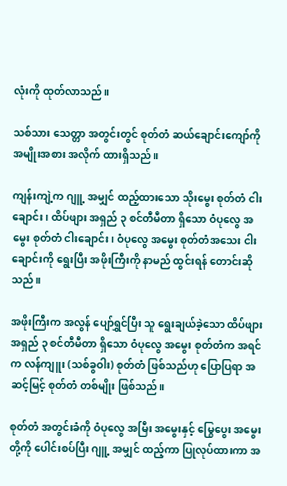လုံးကို ထုတ်လာသည်။

သစ်သား သေတ္တာ အတွင်းတွင် စုတ်တံ ဆယ်ချောင်းကျော်ကို အမျိုးအစား အလိုက် ထားရှိသည်။

ကျန်းကျဲ့က ဂျူ့ အမျှင် ထည့်ထားသော သိုးမွေး စုတ်တံ ငါးချောင်း၊ ထိပ်ဖျား အရှည် ၃ စင်တီမီတာ ရှိသော ဝံပုလွေ အမွေး စုတ်တံ ငါးချောင်း၊ ဝံပုလွေ အမွေး စုတ်တံအသေး ငါးချောင်းကို ရွေးပြီး အဖိုးကြီးကို နာမည် ထွင်းရန် တောင်းဆိုသည်။

အဖိုးကြီးက အလွန် ပျော်ရွှင်ပြီး သူ ရွေးချယ်ခဲ့သော ထိပ်ဖျား အရှည် ၃ စင်တီမီတာ ရှိသော ဝံပုလွေ အမွေး စုတ်တံက အရင်က လန်ကျူး (သစ်ခွဝါး) စုတ်တံ ဖြစ်သည်ဟု ပြောပြရာ အဆင့်မြင့် စုတ်တံ တစ်မျိုး ဖြစ်သည်။

စုတ်တံ အတွင်းခံကို ဝံပုလွေ အမြီး အမွေးနှင့် မြွေပွေး အမွေးတို့ကို ပေါင်းစပ်ပြီး ဂျူ့ အမျှင် ထည့်ကာ ပြုလုပ်ထားကာ အ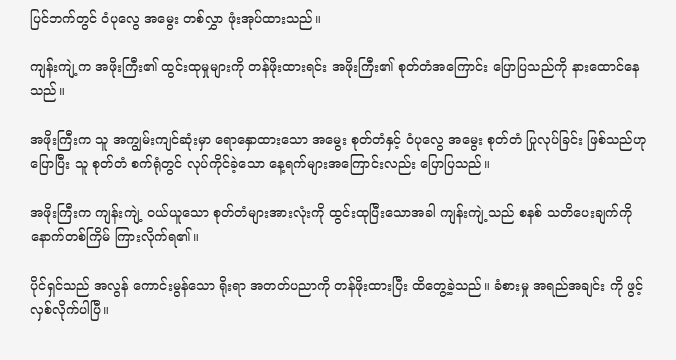ပြင်ဘက်တွင် ဝံပုလွေ အမွေး တစ်လွှာ ဖုံးအုပ်ထားသည်။

ကျန်းကျဲ့က အဖိုးကြီး၏ ထွင်းထုမှုများကို တန်ဖိုးထားရင်း အဖိုးကြီး၏ စုတ်တံအကြောင်း ပြောပြသည်ကို နားထောင်နေ သည်။

အဖိုးကြီးက သူ အကျွမ်းကျင်ဆုံးမှာ ရောနှောထားသော အမွေး စုတ်တံနှင့် ဝံပုလွေ အမွေး စုတ်တံ ပြုလုပ်ခြင်း ဖြစ်သည်ဟု ပြောပြီး သူ စုတ်တံ စက်ရုံတွင် လုပ်ကိုင်ခဲ့သော နေ့ရက်များအကြောင်းလည်း ပြောပြသည်။

အဖိုးကြီးက ကျန်းကျဲ့ ဝယ်ယူသော စုတ်တံများအားလုံးကို ထွင်းထုပြီးသောအခါ ကျန်းကျဲ့သည် စနစ် သတိပေးချက်ကို နောက်တစ်ကြိမ် ကြားလိုက်ရ၏။

ပိုင်ရှင်သည် အလွန် ကောင်းမွန်သော ရိုးရာ အတတ်ပညာကို တန်ဖိုးထားပြီး ထိတွေ့ခဲ့သည်။ ခံစားမှု အရည်အချင်း ကို ဖွင့်လှစ်လိုက်ပါပြီ။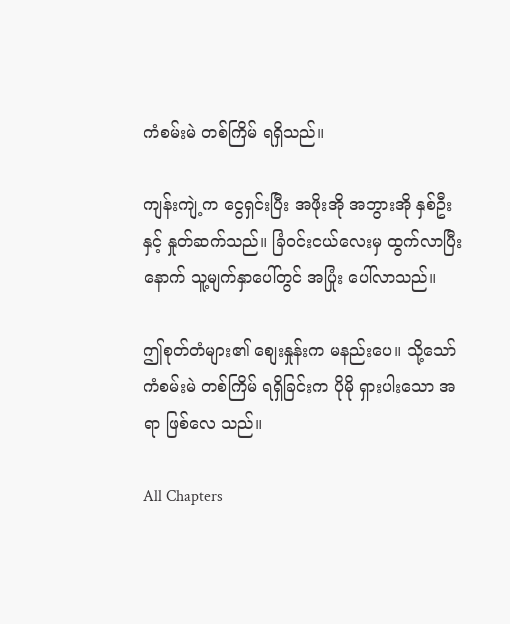ကံစမ်းမဲ တစ်ကြိမ် ရရှိသည်။

ကျန်းကျဲ့က ငွေရှင်းပြီး အဖိုးအို အဘွားအို နှစ်ဦးနှင့် နှုတ်ဆက်သည်။ ခြံဝင်းငယ်လေးမှ ထွက်လာပြီးနောက် သူ့မျက်နှာပေါ်တွင် အပြုံး ပေါ်လာသည်။

ဤစုတ်တံများ၏ စျေးနှုန်းက မနည်းပေ။ သို့သော် ကံစမ်းမဲ တစ်ကြိမ် ရရှိခြင်းက ပိုမို ရှားပါးသော အရာ ဖြစ်လေ သည်။

All Chapters